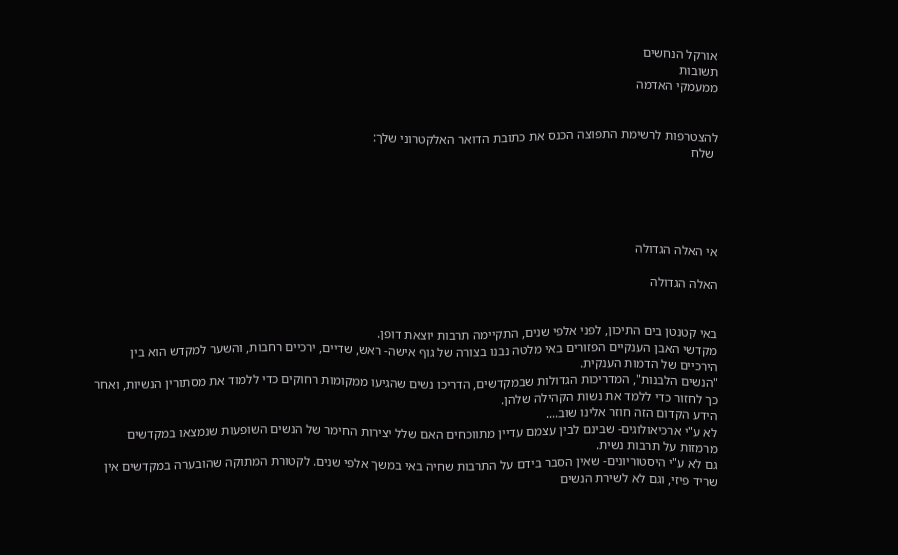אורקל הנחשים
תשובות
ממעמקי האדמה


להצטרפות לרשימת התפוצה הכנס את כתובת הדואר האלקטרוני שלך:
 שלח





אי האלה הגדולה

האלה הגדולה


באי קטנטן בים התיכון, לפני אלפי שנים, התקיימה תרבות יוצאת דופן.
מקדשי האבן הענקיים הפזורים באי מלטה נבנו בצורה של גוף אישה- ראש, שדיים, ירכיים רחבות, והשער למקדש הוא בין הירכיים של הדמות הענקית.
"הנשים הלבנות", המדריכות הגדולות שבמקדשים, הדריכו נשים שהגיעו ממקומות רחוקים כדי ללמוד את מסתורין הנשיות, ואחר כך לחזור כדי ללמד את נשות הקהילה שלהן.
הידע הקדום הזה חוזר אלינו שוב....
לא ע"י ארכיאולוגים- שבינם לבין עצמם עדיין מתווכחים האם שלל יצירות החימר של הנשים השופעות שנמצאו במקדשים מרמזות על תרבות נשית.
גם לא ע"י היסטוריונים- שאין הסבר בידם על התרבות שחיה באי במשך אלפי שנים. לקטורת המתוקה שהובערה במקדשים אין שריד פיזי, וגם לא לשירת הנשים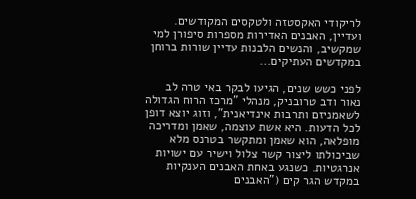לריקודי האקסטזה ולטקסים המקודשים. ועדיין, האבנים האדירות מספרות סיפורן למי שמקשיב, והנשים הלבנות עדיין שורות ברוחן במקדשים העתיקים...

לפני כשש שנים, הגיעו לבקר באי טרה לב נאור ודב טרובניק, מנהלי "מרכז הרוח הגדולה לשאמניזם ותרבות אינדיאנית", וזוג יוצא דופן לכל הדעות. היא אשת עוצמה, שאמן ומדריכה מופלאה, הוא שאמן ומתקשר בטרנס מלא שביכולתו ליצור קשר צלול וישיר עם ישויות אנרגטיות. כשנגע באחת האבנים הענקיות במקדש הגר קים ("האבנים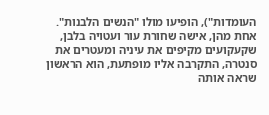העומדות"), הופיעו מולו "הנשים הלבנות". אחת מהן, אישה שחורת עור ועטויה בלבן, שקעקועים מקיפים את עיניה ומעטרים את סנטרה, התקרבה אליו מופתעת, הוא הראשון שראה אותה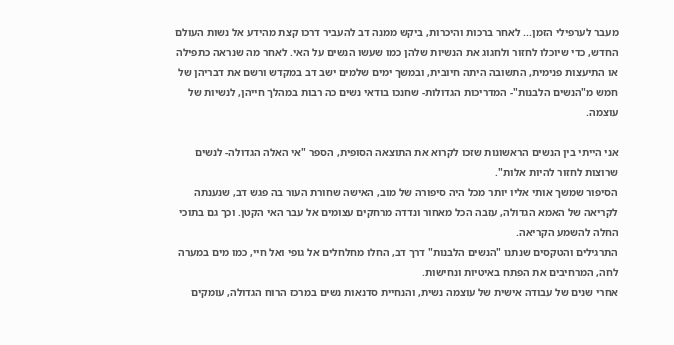מעבר לערפילי הזמן... לאחר ברכות והיכרות, ביקש ממנה דב להעביר דרכו קצת מהידע אל נשות העולם החדש, כדי שיוכלו לחזור ולחגוג את הנשיות שלהן כמו שעשו הנשים על האי. לאחר מה שנראה כתפילה או התיעצות פנימית, התשובה היתה חיובית, ובמשך ימים שלמים ישב דב במקדש ורשם את דבריהן של חמש מ"הנשים הלבנות"- המדריכות הגדולות- שחנכו בודאי נשים כה רבות במהלך חייהן, לנשיות של עוצמה.

אני הייתי בין הנשים הראשונות שזכו לקרוא את התוצאה הסופית, הספר "אי האלה הגדולה- לנשים שרוצות לחזור להיות אלות".
הסיפור שמשך אותי אליו יותר מכל היה סיפורה של מוב, האישה שחורת העור בה פגש דב, שנענתה לקריאה של האמא הגדולה, עזבה הכל מאחור ונדדה מרחקים עצומים אל עבר האי הקטן. וכך גם בתוכי החלה להשמע הקריאה.
התרגילים והטקסים שנתנו "הנשים הלבנות" דרך דב, החלו מחלחלים אל גופי ואל חיי, כמו מים במערה לחה, המרחיבים את הפתח באיטיות ונחישות.
אחרי שנים של עבודה אישית של עוצמה נשית, והנחיית סדנאות נשים במרכז הרוח הגדולה, עומקים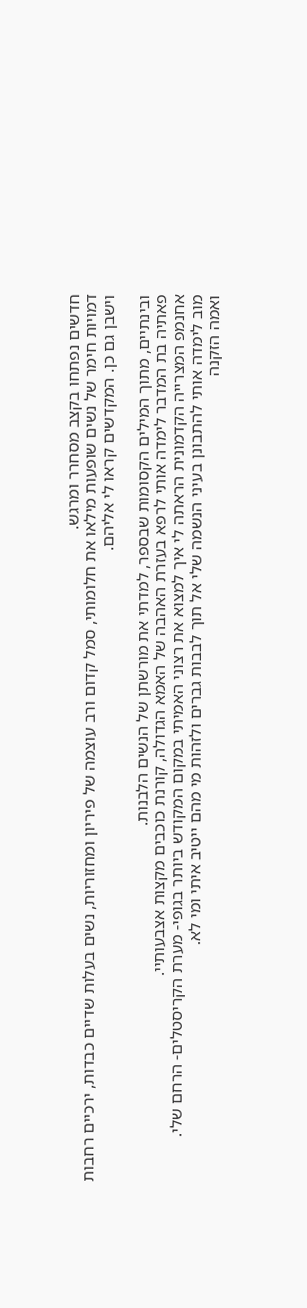חדשים נפתחו בקצב מסחרר ומרגש.
דמויות חימר של נשים שופעות מילאו את חלומותי, סמל קדום ורב עוצמה של פיריון ומחזוריות, נשים בעלות שדיים כבדות, ירכיים רחבות וישבן גם כן. המקדשים קראו לי אליהם.

ובינתיים, מתוך המילים הקסומות שבספר, למדתי את מורשתן של הנשים הלבנות.
פאתיה בת המדבר לימדה אותי לרפא בעזרת האהבה של האמא הגדולה, קורנת כוכבים מקצות אצבעותיי.
אחנמפ המצרייה הקדמונית הראתה לי איך למצוא את רצוני האמיתי במקום המקודש ביותר בגופי- מערת הקריסטלים- הרחם שלי.
מוב לימדה אותי להתבונן בעיני הנשמה שלי אל תוך לבבות גברים ולזהות מי מהם ייטיב איתי ומי לא.
ואמה הזקנה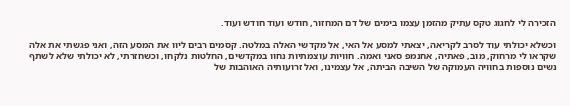הזכירה לי לחגוג טקס עתיק מהזמן עצמו בימים של דם המחזור, חודש ועוד חודש ועוד.

וכשלא יכולתי עוד לסרב לקריאה, יצאתי למסע אל האי, אל מקדשי האלה במלטה. קסמים רבים ליוו את המסע הזה, ואני פגשתי את אלה שקראו לי מרחוק, מוב, פאתיה, אחנמפ סאני ואמה. חוויות עוצמתיות נחוו במקדשים, החלטות נלקחו, וכשחזרתי, לא יכולתי שלא לשתף נשים נוספות בחוויה העמוקה של השיבה הביתה, אל עצמינו, ואל זרועותיה האוהבות של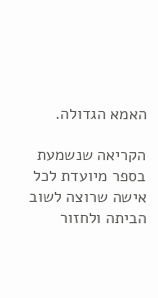האמא הגדולה.

הקריאה שנשמעת בספר מיועדת לכל אישה שרוצה לשוב הביתה ולחזור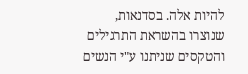להיות אלה. בסדנאות, שנוצרו בהשראת התרגילים והטקסים שניתנו ע"י הנשים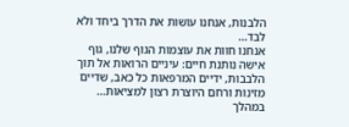הלבנות, אנחנו עושות את הדרך ביחד ולא לבד...
אנחנו חוות את עוצמות הגוף שלנו, גוף אישה נותנת חיים: עיניים הרואות אל תוך הלבבות, ידיים המרפאות כל כאב, שדיים מזינות ורחם היוצרת רצון למציאות...
במהלך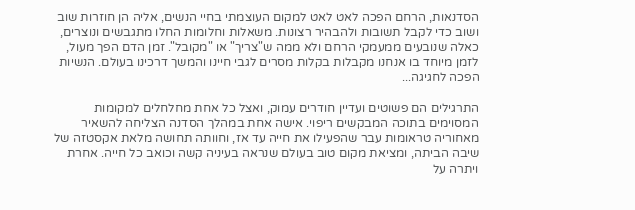הסדנאות, הרחם הפכה לאט לאט למקום העוצמתי בחיי הנשים, אליה הן חוזרות שוב ושוב כדי לקבל תשובות ולהבהיר רצונות. משאלות וחלומות החלו מתגבשים ונוצרים, כאלה שנובעים ממעמקי הרחם ולא ממה ש"צריך" או "מקובל". זמן הדם הפך מעול, לזמן מיוחד בו אנחנו מקבלות בקלות מסרים לגבי חיינו והמשך דרכינו בעולם. הנשיות הפכה לחגיגה...

התרגילים הם פשוטים ועדיין חודרים עמוק, ואצל כל אחת מחלחלים למקומות המסוימים בתוכה המבקשים ריפוי. אישה אחת במהלך הסדנה הצליחה להשאיר מאחוריה טראומות עבר שהפעילו את חייה עד אז, וחוותה תחושה מלאת אקסטזה של שיבה הביתה, ומציאת מקום טוב בעולם שנראה בעיניה קשה וכואב כל חייה. אחרת ויתרה על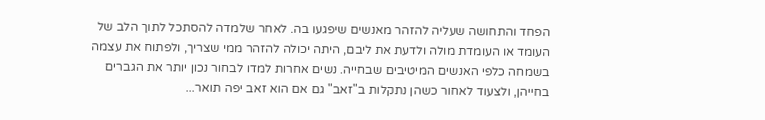הפחד והתחושה שעליה להזהר מאנשים שיפגעו בה. לאחר שלמדה להסתכל לתוך הלב של העומד או העומדת מולה ולדעת את ליבם, היתה יכולה להזהר ממי שצריך, ולפתוח את עצמה בשמחה כלפי האנשים המיטיבים שבחייה. נשים אחרות למדו לבחור נכון יותר את הגברים בחייהן, ולצעוד לאחור כשהן נתקלות ב"זאב" גם אם הוא זאב יפה תואר...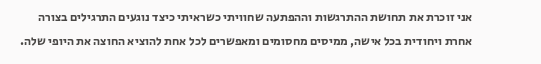אני זוכרת את תחושת ההתרגשות וההפתעה שחוויתי כשראיתי כיצד נוגעים התרגילים בצורה אחרת ויחודית בכל אישה, ממיסים מחסומים ומאפשרים לכל אחת להוציא החוצה את היופי שלה.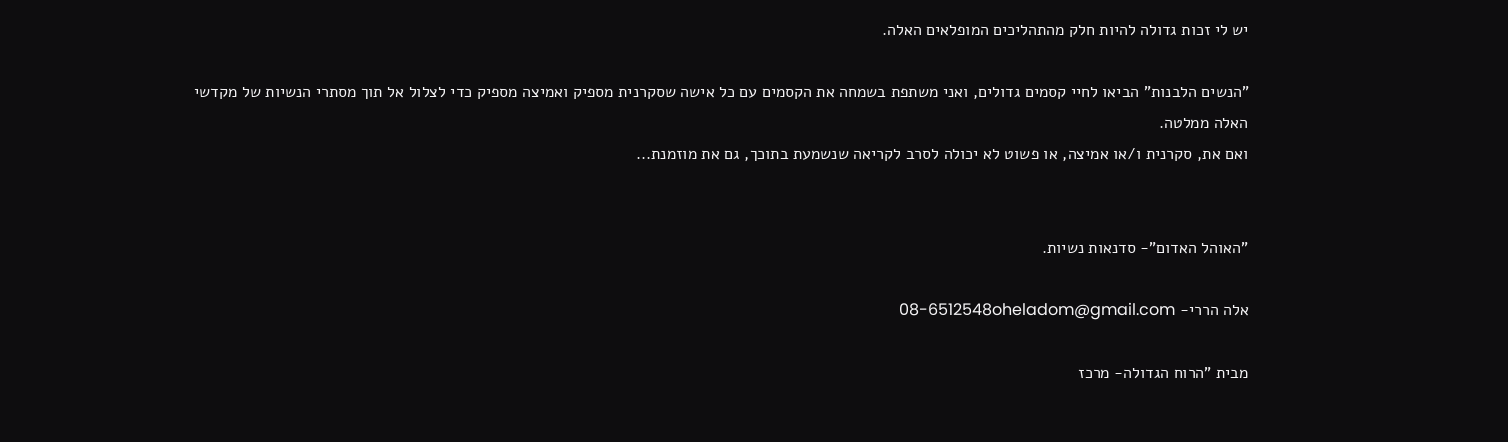יש לי זכות גדולה להיות חלק מהתהליכים המופלאים האלה.

"הנשים הלבנות" הביאו לחיי קסמים גדולים, ואני משתפת בשמחה את הקסמים עם כל אישה שסקרנית מספיק ואמיצה מספיק כדי לצלול אל תוך מסתרי הנשיות של מקדשי האלה ממלטה.
ואם את, סקרנית ו/או אמיצה, או פשוט לא יכולה לסרב לקריאה שנשמעת בתוכך, גם את מוזמנת...


"האוהל האדום"- סדנאות נשיות.

אלה הררי- 08-6512548oheladom@gmail.com

מבית "הרוח הגדולה- מרכז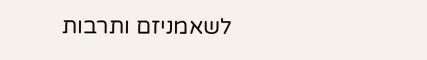לשאמניזם ותרבות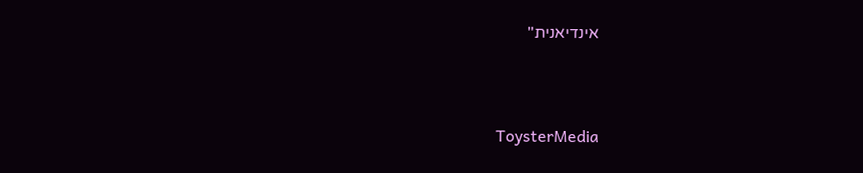אינדיאנית"



 ToysterMedia